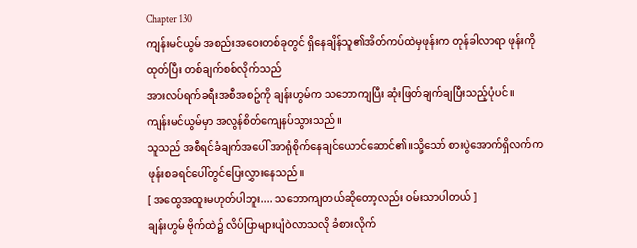Chapter 130
ကျန်းမင်ယွမ် အစည်းအဝေးတစ်ခုတွင် ရှိနေချိန်သူ၏အိတ်ကပ်ထဲမှဖုန်းက တုန်ခါလာရာ ဖုန်းကိုထုတ်ပြီး တစ်ချက်စစ်လိုက်သည်
အားလပ်ရက်ခရီးအစီအစဥ်ကို ချန်းဟွမ်က သဘောကျပြီး ဆုံးဖြတ်ချက်ချပြီးသည့်ပုံပင်။
ကျန်းမင်ယွမ်မှာ အလွန်စိတ်ကျေနပ်သွားသည်။
သူသည် အစီရင်ခံချက်အပေါ် အာရုံစိုက်နေချင်ယောင်ဆောင်၏။သို့သော် စားပွဲအောက်ရှိလက်က ဖုန်းစခရင်ပေါ်တွင်ပြေးလွှားနေသည်။
[ အထွေအထူးမဟုတ်ပါဘူး.... သဘောကျတယ်ဆိုတော့လည်း ဝမ်းသာပါတယ် ]
ချန်းဟွမ် ဗိုက်ထဲ၌ လိပ်ပြာများပျံဝဲလာသလို ခံစားလိုက်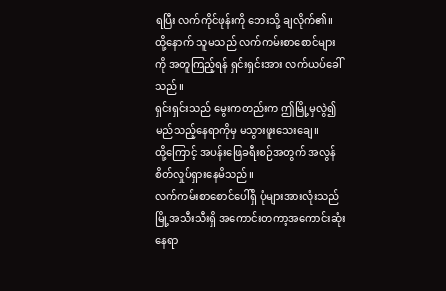ရပြီး လက်ကိုင်ဖုန်းကို ဘေးသို့ ချလိုက်၏။
ထို့နောက် သူမသည် လက်ကမ်းစာစောင်များကို အတူကြည့်ရန် ရှင်းရှင်းအား လက်ယပ်ခေါ်သည်။
ရှင်းရှင်းသည် မွေးကတည်းက ဤမြို့မှလွဲ၍ မည်သည့်နေရာကိုမှ မသွားဖူးသေးချေ။
ထို့ကြောင့် အပန်းဖြေခရီးစဉ်အတွက် အလွန်စိတ်လှုပ်ရှားနေမိသည်။
လက်ကမ်းစာစောင်ပေါ်ရှိ ပုံများအားလုံးသည် မြို့အသီးသီးရှိ အကောင်းတကာ့အကောင်းဆုံးနေရာ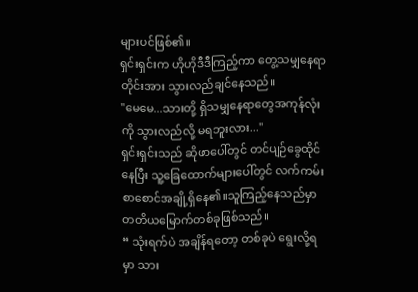များပင်ဖြစ်၏။
ရှင်းရှင်းက ဟိုဟိုဒီဒီကြည့်ကာ တွေ့သမျှနေရာတိုင်းအား သွားလည်ချင်နေသည်။
"မေမေ...သားတို့ ရှိသမျှနေရာတွေအကုန်လုံးကို သွားလည်လို့ မရဘူးလား..."
ရှင်းရှင်းသည် ဆိုဖာပေါ်တွင် တင်ပျဉ်ခွေထိုင်နေပြီး သူ့ခြေထောက်များပေါ်တွင် လက်ကမ်းစာစောင်အချို့ရှိနေ၏။သူကြည့်နေသည်မှာ တတိယမြောက်တစ်ခုဖြစ်သည်။
“ သုံးရက်ပဲ အချိန်ရတော့ တစ်ခုပဲ ရွေးလို့ရမှာ သား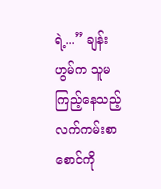ရဲ့...” ချန်းဟွမ်က သူမကြည့်နေသည့်လက်ကမ်းစာစောင်ကို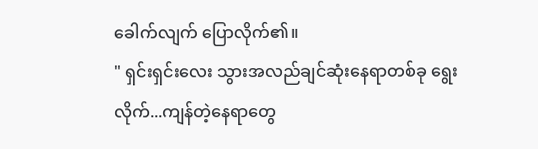ခေါက်လျက် ပြောလိုက်၏။
" ရှင်းရှင်းလေး သွားအလည်ချင်ဆုံးနေရာတစ်ခု ရွေးလိုက်...ကျန်တဲ့နေရာတွေ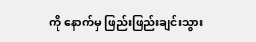ကို နောက်မှ ဖြည်းဖြည်းချင်းသွား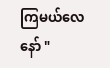ကြမယ်လေ နော် "